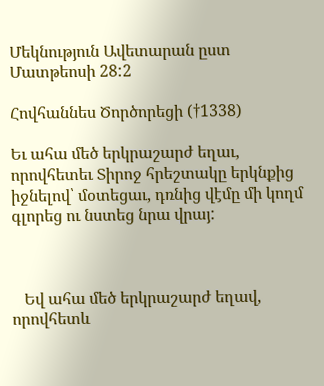Մեկնություն Ավետարան ըստ Մատթեոսի 28:2

Հովհաննես Ծործորեցի (†1338)

Եւ ահա մեծ երկրաշարժ եղաւ, որովհետեւ Տիրոջ հրեշտակը երկնքից իջնելով՝ մօտեցաւ, դռնից վէմը մի կողմ գլորեց ու նստեց նրա վրայ:



   Եվ ահա մեծ երկրաշարժ եղավ, որովհետև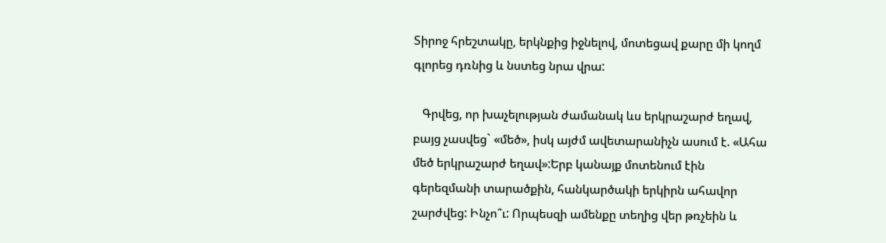Տիրոջ հրեշտակը, երկնքից իջնելով, մոտեցավ քարը մի կողմ գլորեց դռնից և նստեց նրա վրա:

   Գրվեց, որ խաչելության ժամանակ ևս երկրաշարժ եղավ, բայց չասվեց` «մեծ», իսկ այժմ ավետարանիչն ասում է. «Ահա մեծ երկրաշարժ եղավ»:Երբ կանայք մոտենում էին գերեզմանի տարածքին, հանկարծակի երկիրն ահավոր շարժվեց: Ինչո՞ւ: Որպեսզի ամենքը տեղից վեր թռչեին և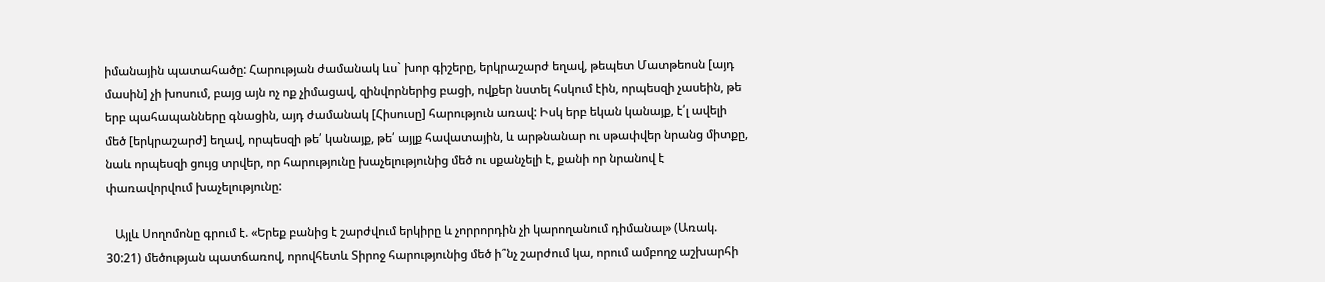իմանային պատահածը: Հարության ժամանակ ևս` խոր գիշերը, երկրաշարժ եղավ, թեպետ Մատթեոսն [այդ մասին] չի խոսում, բայց այն ոչ ոք չիմացավ, զինվորներից բացի, ովքեր նստել հսկում էին, որպեսզի չասեին, թե երբ պահապանները գնացին, այդ ժամանակ [Հիսուսը] հարություն առավ: Իսկ երբ եկան կանայք, է՛լ ավելի մեծ [երկրաշարժ] եղավ, որպեսզի թե՛ կանայք, թե՛ այլք հավատային, և արթնանար ու սթափվեր նրանց միտքը, նաև որպեսզի ցույց տրվեր, որ հարությունը խաչելությունից մեծ ու սքանչելի է, քանի որ նրանով է փառավորվում խաչելությունը:

   Այլև Սողոմոնը գրում է. «Երեք բանից է շարժվում երկիրը և չորրորդին չի կարողանում դիմանալ» (Առակ. 30:21) մեծության պատճառով, որովհետև Տիրոջ հարությունից մեծ ի՞նչ շարժում կա, որում ամբողջ աշխարհի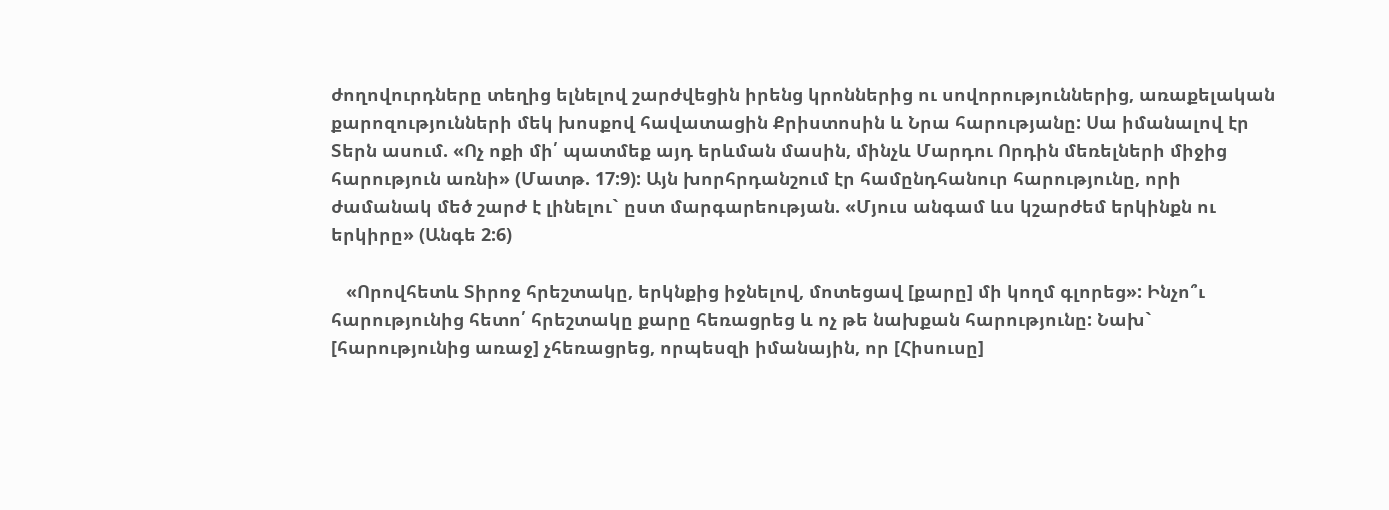ժողովուրդները տեղից ելնելով շարժվեցին իրենց կրոններից ու սովորություններից, առաքելական քարոզությունների մեկ խոսքով հավատացին Քրիստոսին և Նրա հարությանը: Սա իմանալով էր Տերն ասում. «Ոչ ոքի մի՛ պատմեք այդ երևման մասին, մինչև Մարդու Որդին մեռելների միջից հարություն առնի» (Մատթ. 17:9): Այն խորհրդանշում էր համընդհանուր հարությունը, որի ժամանակ մեծ շարժ է լինելու` ըստ մարգարեության. «Մյուս անգամ ևս կշարժեմ երկինքն ու երկիրը» (Անգե 2:6)

   «Որովհետև Տիրոջ հրեշտակը, երկնքից իջնելով, մոտեցավ [քարը] մի կողմ գլորեց»: Ինչո՞ւ հարությունից հետո՛ հրեշտակը քարը հեռացրեց և ոչ թե նախքան հարությունը: Նախ` [հարությունից առաջ] չհեռացրեց, որպեսզի իմանային, որ [Հիսուսը]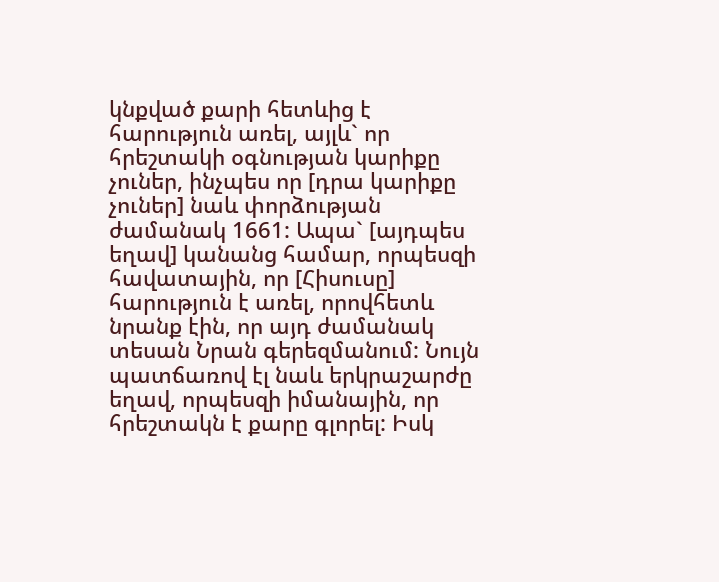կնքված քարի հետևից է հարություն առել, այլև` որ հրեշտակի օգնության կարիքը չուներ, ինչպես որ [դրա կարիքը չուներ] նաև փորձության ժամանակ 1661: Ապա` [այդպես եղավ] կանանց համար, որպեսզի հավատային, որ [Հիսուսը] հարություն է առել, որովհետև նրանք էին, որ այդ ժամանակ տեսան Նրան գերեզմանում: Նույն պատճառով էլ նաև երկրաշարժը եղավ, որպեսզի իմանային, որ հրեշտակն է քարը գլորել: Իսկ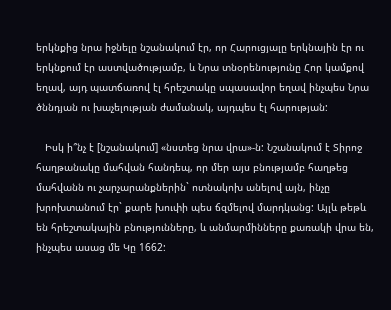երկնքից նրա իջնելը նշանակում էր, որ Հարուցյալը երկնային էր ու երկնքում էր աստվածությամբ, և Նրա տնօրենությունը Հոր կամքով եղավ, այդ պատճառով էլ հրեշտակը սպասավոր եղավ ինչպես Նրա ծննդյան ու խաչելության ժամանակ, այդպես էլ հարության:

   Իսկ ի՞նչ է [նշանակում] «նստեց նրա վրա»-ն: Նշանակում է Տիրոջ հաղթանակը մահվան հանդեպ, որ մեր այս բնությամբ հաղթեց մահվանն ու չարչարանքներին` ոտնակոխ անելով այն, ինչը խրոխտանում էր` քարե խուփի պես ճզմելով մարդկանց: Այլև թեթև են հրեշտակային բնությունները, և անմարմինները քառակի վրա են, ինչպես ասաց մե Կը 1662: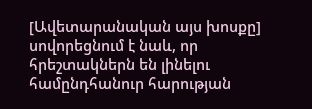[Ավետարանական այս խոսքը] սովորեցնում է նաև, որ հրեշտակներն են լինելու համընդհանուր հարության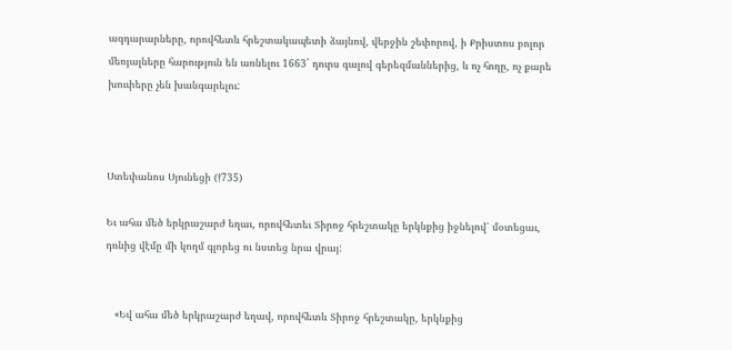ազդարարները, որովհետև հրեշտակապետի ձայնով, վերջին շեփորով, ի Քրիստոս բոլոր մեռյալները հարություն են առնելու 1663` դուրս գալով գերեզմաններից, և ոչ հողը, ոչ քարե խուփերը չեն խանգարելու:



Ստեփանոս Սյունեցի (†735)

Եւ ահա մեծ երկրաշարժ եղաւ, որովհետեւ Տիրոջ հրեշտակը երկնքից իջնելով՝ մօտեցաւ, դռնից վէմը մի կողմ գլորեց ու նստեց նրա վրայ:


   «Եվ ահա մեծ երկրաշարժ եղավ, որովհետև Տիրոջ հրեշտակը, երկնքից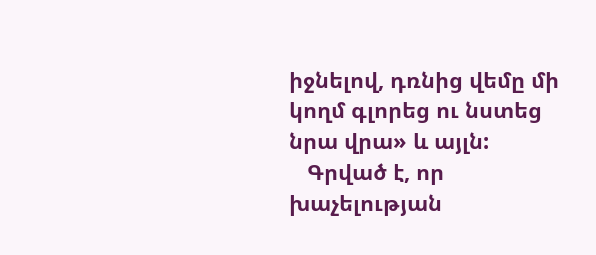իջնելով, դռնից վեմը մի կողմ գլորեց ու նստեց նրա վրա» և այլն:
   Գրված է, որ խաչելության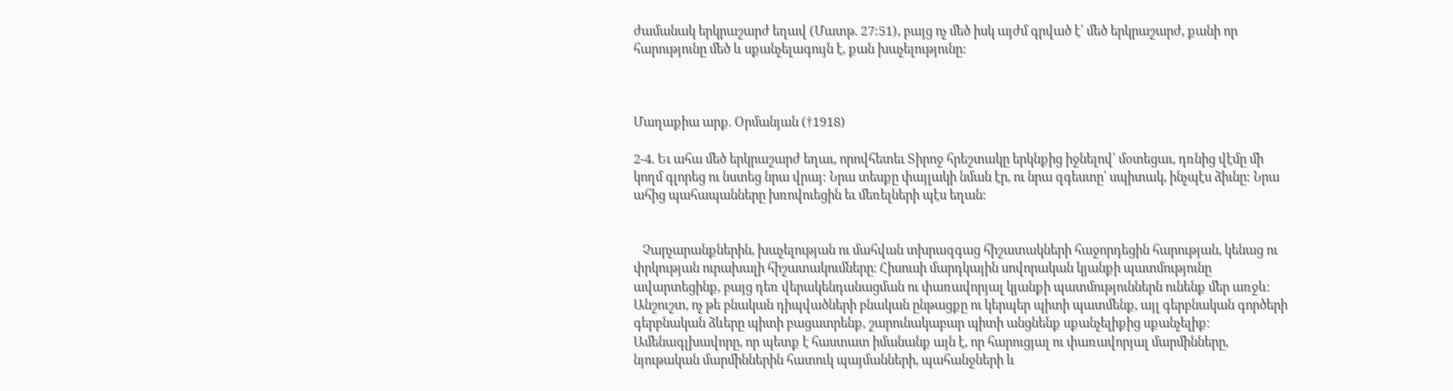ժամանակ երկրաշարժ եղավ (Մատթ. 27:51), բայց ոչ մեծ իսկ այժմ գրված է՝ մեծ երկրաշարժ, քանի որ հարությունը մեծ և սքանչելագույն է, քան խաչելությունը:



Մաղաքիա արք. Օրմանյան (†1918)

2-4. Եւ ահա մեծ երկրաշարժ եղաւ, որովհետեւ Տիրոջ հրեշտակը երկնքից իջնելով՝ մօտեցաւ, դռնից վէմը մի կողմ գլորեց ու նստեց նրա վրայ: Նրա տեսքը փայլակի նման էր, ու նրա զգեստը՝ սպիտակ, ինչպէս ձիւնը: Նրա ահից պահապանները խռովուեցին եւ մեռելների պէս եղան:


   Չարչարանքներին, խաչելության ու մահվան տխրազգաց հիշատակների հաջորդեցին հարության, կենաց ու փրկության ուրախալի հիշատակումները։ Հիսուսի մարդկային սովորական կյանքի պատմությունը ավարտեցինք, բայց դեռ վերակենդանացման ու փառավորյալ կյանքի պատմություններն ունենք մեր առջև։ Անշուշտ, ոչ թե բնական դիպվածների բնական ընթացքը ու կերպեր պիտի պատմենք, այլ գերբնական գործերի գերբնական ձևերը պիտի բացատրենք, շարունակաբար պիտի անցնենք սքանչելիքից սքանչելիք։ Ամենագլխավորը, որ պետք է հաստատ իմանանք այն է, որ հարուցյալ ու փառավորյալ մարմինները, նյութական մարմիններին հատուկ պայմանների, պահանջների և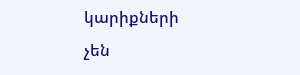կարիքների չեն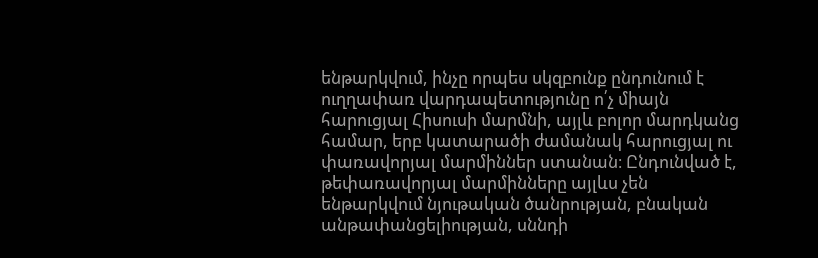ենթարկվում, ինչը որպես սկզբունք ընդունում է ուղղափառ վարդապետությունը ո՛չ միայն հարուցյալ Հիսուսի մարմնի, այլև բոլոր մարդկանց համար, երբ կատարածի ժամանակ հարուցյալ ու փառավորյալ մարմիններ ստանան։ Ընդունված է, թեփառավորյալ մարմինները այլևս չեն ենթարկվում նյութական ծանրության, բնական անթափանցելիության, սննդի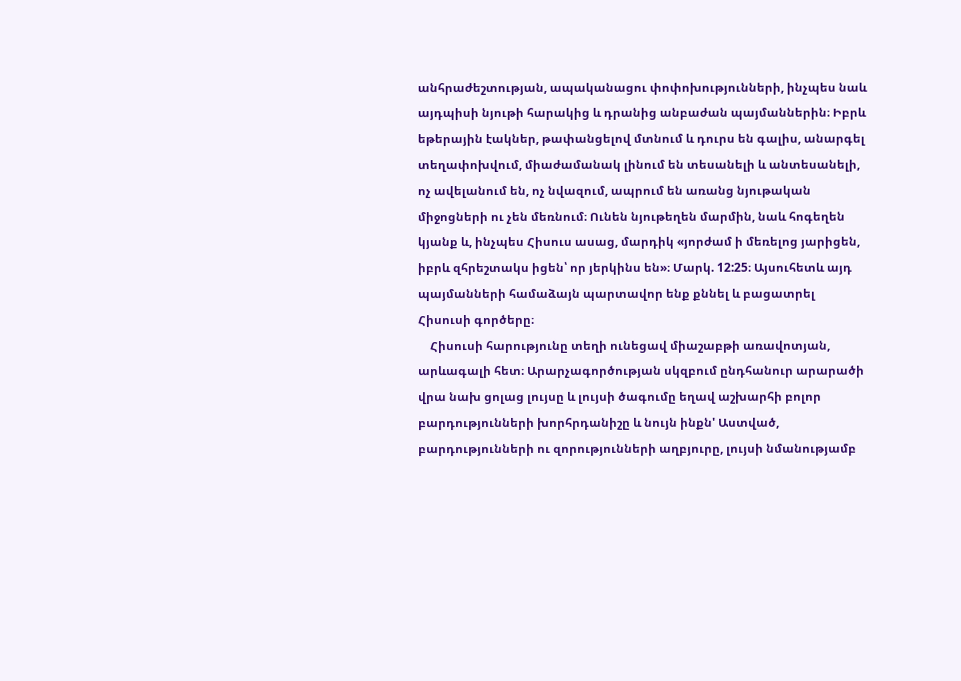անհրաժեշտության, ապականացու փոփոխությունների, ինչպես նաև այդպիսի նյութի հարակից և դրանից անբաժան պայմաններին։ Իբրև եթերային էակներ, թափանցելով մտնում և դուրս են գալիս, անարգել տեղափոխվում, միաժամանակ լինում են տեսանելի և անտեսանելի, ոչ ավելանում են, ոչ նվազում, ապրում են առանց նյութական միջոցների ու չեն մեռնում։ Ունեն նյութեղեն մարմին, նաև հոգեղեն կյանք և, ինչպես Հիսուս ասաց, մարդիկ «յորժամ ի մեռելոց յարիցեն, իբրև զհրեշտակս իցեն՝ որ յերկինս են»։ Մարկ. 12:25։ Այսուհետև այդ պայմանների համաձայն պարտավոր ենք քննել և բացատրել Հիսուսի գործերը։
    Հիսուսի հարությունը տեղի ունեցավ միաշաբթի առավոտյան, արևագալի հետ։ Արարչագործության սկզբում ընդհանուր արարածի վրա նախ ցոլաց լույսը և լույսի ծագումը եղավ աշխարհի բոլոր բարդությունների խորհրդանիշը և նույն ինքն' Աստված, բարդությունների ու զորությունների աղբյուրը, լույսի նմանությամբ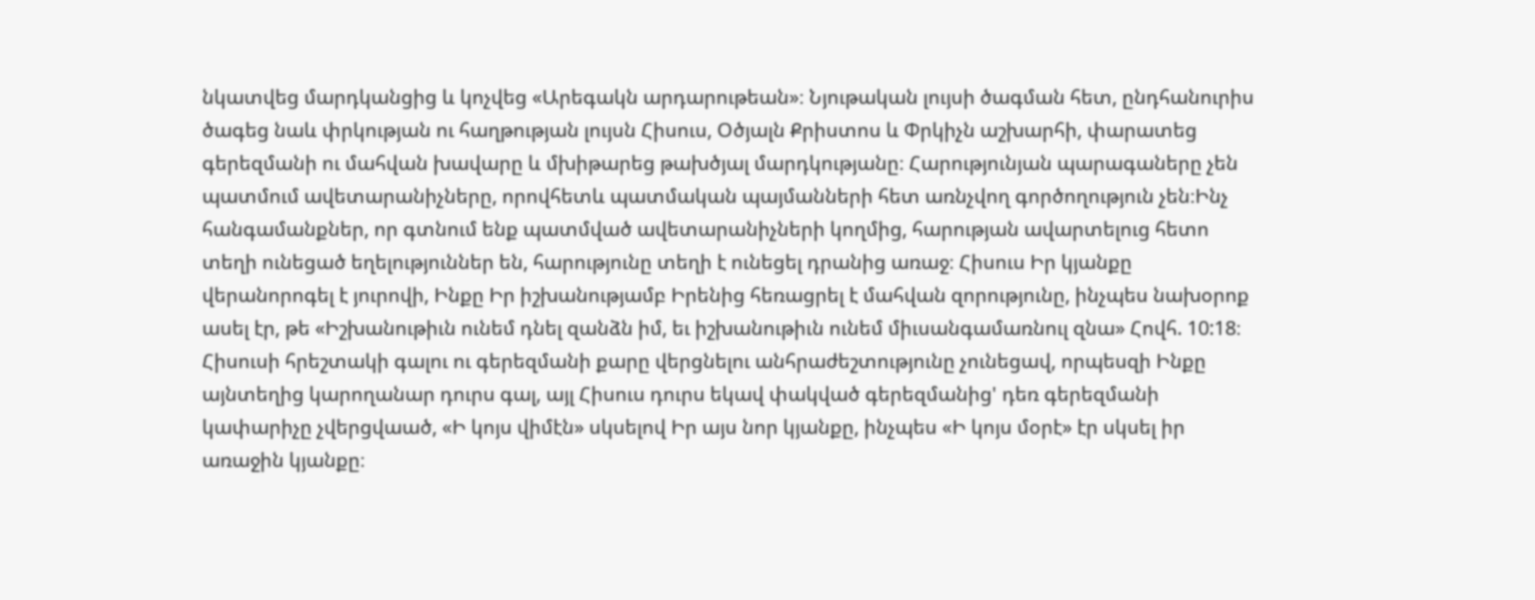նկատվեց մարդկանցից և կոչվեց «Արեգակն արդարութեան»։ Նյութական լույսի ծագման հետ, ընդհանուրիս ծագեց նաև փրկության ու հաղթության լույսն Հիսուս, Օծյալն Քրիստոս և Փրկիչն աշխարհի, փարատեց գերեզմանի ու մահվան խավարը և մխիթարեց թախծյալ մարդկությանը։ Հարությունյան պարագաները չեն պատմում ավետարանիչները, որովհետև պատմական պայմանների հետ առնչվող գործողություն չեն։Ինչ հանգամանքներ, որ գտնում ենք պատմված ավետարանիչների կողմից, հարության ավարտելուց հետո տեղի ունեցած եղելություններ են, հարությունը տեղի է ունեցել դրանից առաջ։ Հիսուս Իր կյանքը վերանորոգել է յուրովի, Ինքը Իր իշխանությամբ Իրենից հեռացրել է մահվան զորությունը, ինչպես նախօրոք ասել էր, թե «Իշխանութիւն ունեմ դնել զանձն իմ, եւ իշխանութիւն ունեմ միւսանգամառնուլ զնա» Հովհ. 10:18։ Հիսուսի հրեշտակի գալու ու գերեզմանի քարը վերցնելու անհրաժեշտությունը չունեցավ, որպեսզի Ինքը այնտեղից կարողանար դուրս գալ, այլ Հիսուս դուրս եկավ փակված գերեզմանից' դեռ գերեզմանի կափարիչը չվերցվաած, «Ի կոյս վիմէն» սկսելով Իր այս նոր կյանքը, ինչպես «Ի կոյս մօրէ» էր սկսել իր առաջին կյանքը։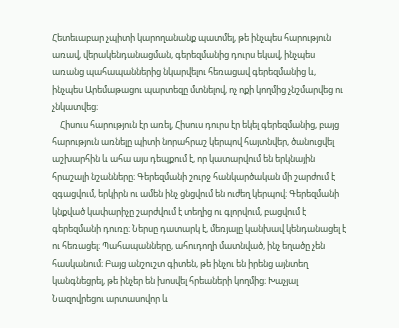Հետեւաբար չպիտի կարողանանք պատմել, թե ինչպես հարություն առավ, վերակենդանացման, գերեզմանից դուրս եկավ, ինչպես առանց պահապաններից նկարվելու հեռացավ գերեզմանից և, ինչպես Արեմաթացու պարտեզը մտնելով, ոչ ոքի կողմից չնշմարվեց ու չնկատվեց։
    Հիսուս հարություն էր առել, Հիսուս դուրս էր եկել գերեզմանից, բայց հարություն առնելը պիտի նորահրաշ կերպով հայտնվեր, ծանուցվել աշխարհին և ահա այս դեպքում է, որ կատարվում են երկնային հրաշալի նշանները։ Գերեզմանի շուրջ հանկարծական մի շարժում է զգացվում, երկիրն ու ամեն ինչ ցնցվում են ուժեղ կերպով։ Գերեզմանի կնքված կափարիչը շարժվում է տեղից ու գլորվում, բացվում է գերեզմանի դուռը։ Ներսը դատարկ է, մեռյալը կանխավ կենդանացել է ու հեռացել։ Պահապանները, ահուդողի մատնված, ինչ եղածը չեն հասկանում։ Բայց անշուշտ գիտեն, թե ինչու են իրենց այնտեղ կանգնեցրել, թե ինչեր են խոսվել հրեաների կողմից։ Խաչյալ Նազովրեցու արտասովոր և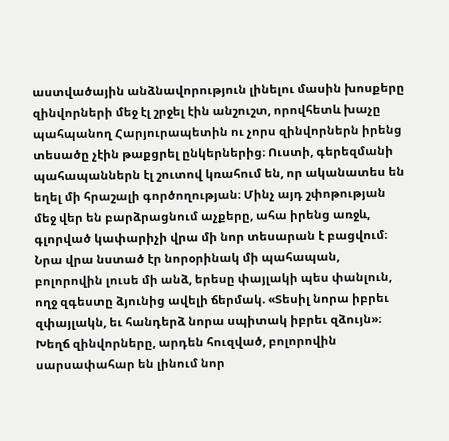աստվածային անձնավորություն լինելու մասին խոսքերը զինվորների մեջ էլ շրջել էին անշուշտ, որովհետև խաչը պահպանող Հարյուրապետին ու չորս զինվորներն իրենց տեսածը չէին թաքցրել ընկերներից։ Ուստի, գերեզմանի պահապաններն էլ շուտով կռահում են, որ ականատես են եղել մի հրաշալի գործողության։ Մինչ այդ շփոթության մեջ վեր են բարձրացնում աչքերը, ահա իրենց առջև, գլորված կափարիչի վրա մի նոր տեսարան է բացվում։ Նրա վրա նստած էր նորօրինակ մի պահապան, բոլորովին լուսե մի անձ, երեսը փայլակի պես փանլուն, ողջ զգեստը ձյունից ավելի ճերմակ. «Տեսիլ նորա իբրեւ զփայլակն, եւ հանդերձ նորա սպիտակ իբրեւ զձույն»։ Խեղճ զինվորները, արդեն հուզված, բոլորովին սարսափահար են լինում նոր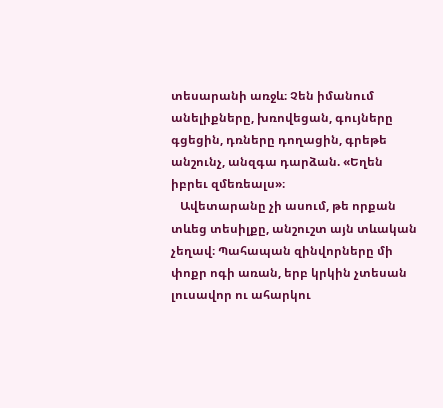տեսարանի առջև։ Չեն իմանում անելիքները, խռովեցան, գույները գցեցին, դռները դողացին, գրեթե անշունչ, անզգա դարձան. «Եղեն իբրեւ զմեռեալս»։
   Ավետարանը չի ասում, թե որքան տևեց տեսիլքը, անշուշտ այն տևական չեղավ։ Պահապան զինվորները մի փոքր ոգի առան, երբ կրկին չտեսան լուսավոր ու ահարկու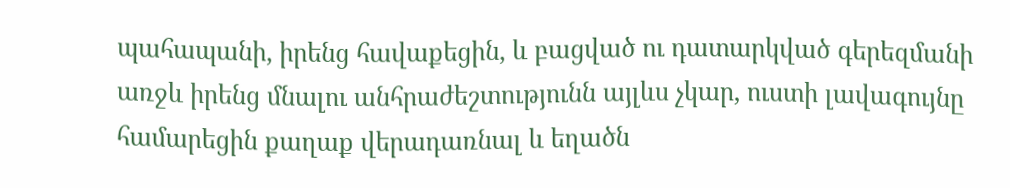պահապանի, իրենց հավաքեցին, և բացված ու դատարկված գերեզմանի առջև իրենց մնալու անհրաժեշտությունն այլևս չկար, ուստի լավագույնը համարեցին քաղաք վերադառնալ և եղածն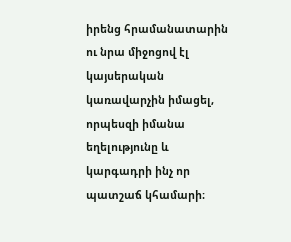իրենց հրամանատարին ու նրա միջոցով էլ կայսերական կառավարչին իմացել, որպեսզի իմանա եղելությունը և կարգադրի ինչ որ պատշաճ կհամարի։